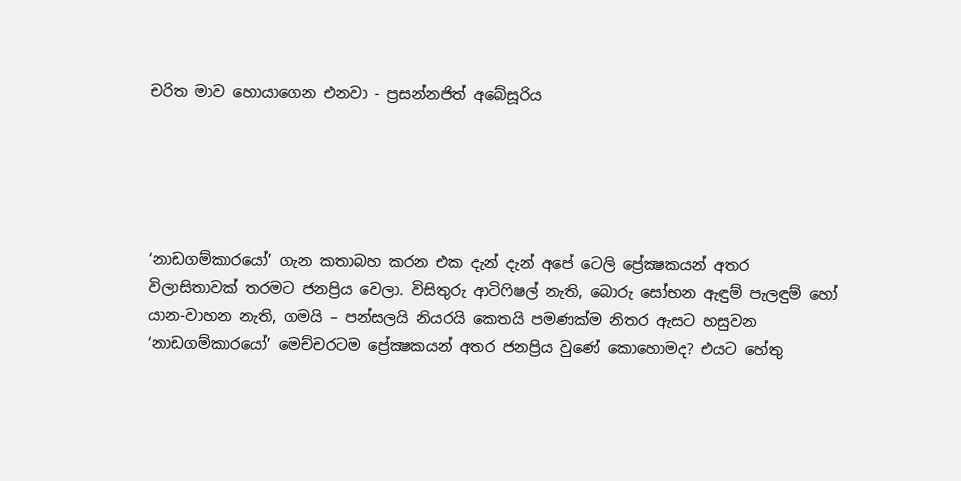චරිත මාව හොයාගෙන එනවා - ප්‍රසන්නජිත් අබේසූරිය





‘නාඩගම්කාරයෝ’ ගැන කතාබහ කරන එක දැන් දැන් අපේ ටෙලි ප්‍රේක්‍ෂකයන් අතර විලාසිතාවක් තරමට ජනප්‍රිය වෙලා. විසිතුරු ආටිෆිෂල් නැති, බොරු සෝභන ඇඳුම් පැලඳුම් හෝ යාන-වාහන නැති, ගමයි – පන්සලයි නියරයි කෙතයි පමණක්ම නිතර ඇසට හසුවන ‘නාඩගම්කාරයෝ’ මෙච්චරටම ප්‍රේක්‍ෂකයන් අතර ජනප්‍රිය වුණේ කොහොමද? එයට හේතු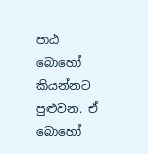පාඨ බොහෝ කියන්නට පුළුවන. ඒ බොහෝ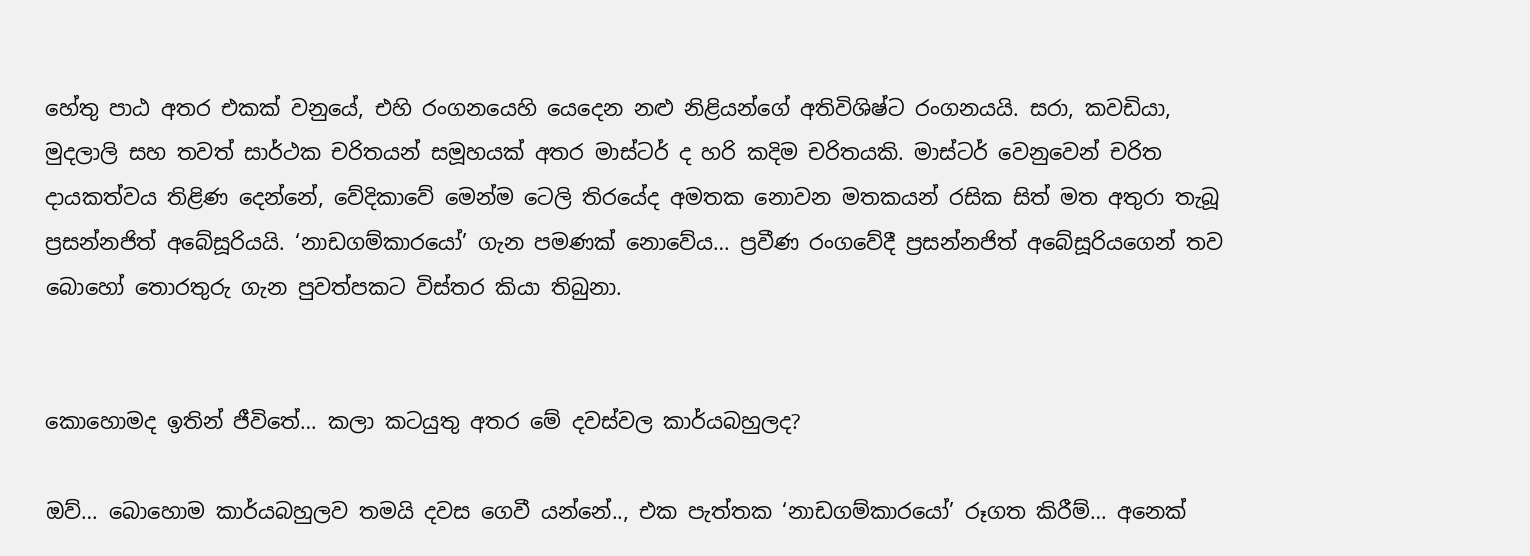හේතු පාඨ අතර එකක් වනුයේ, එහි රංගනයෙහි යෙදෙන නළු නිළියන්ගේ අතිවිශිෂ්ට රංගනයයි. සරා, කවඩියා, මුදලාලි සහ තවත් සාර්ථක චරිතයන් සමූහයක් අතර මාස්ටර් ද හරි කදිම චරිතයකි. මාස්ටර් වෙනුවෙන් චරිත දායකත්වය තිළිණ දෙන්නේ, වේදිකාවේ මෙන්ම ටෙලි තිරයේද අමතක නොවන මතකයන් රසික සිත් මත අතුරා තැබූ ප්‍රසන්නජිත් අබේසූරියයි. ‘නාඩගම්කාරයෝ’ ගැන පමණක් නොවේය… ප්‍රවීණ රංගවේදී ප්‍රසන්නජිත් අබේසූරියගෙන් තව බොහෝ තොරතුරු ගැන පුවත්පකට විස්තර කියා තිබුනා.


කොහොමද ඉතින් ජීවිතේ… කලා කටයුතු අතර මේ දවස්වල කාර්යබහුලද?

ඔව්… බොහොම කාර්යබහුලව තමයි දවස ගෙවී යන්නේ.., එක පැත්තක ‘නාඩගම්කාරයෝ’ රූගත කිරීම්… අනෙක්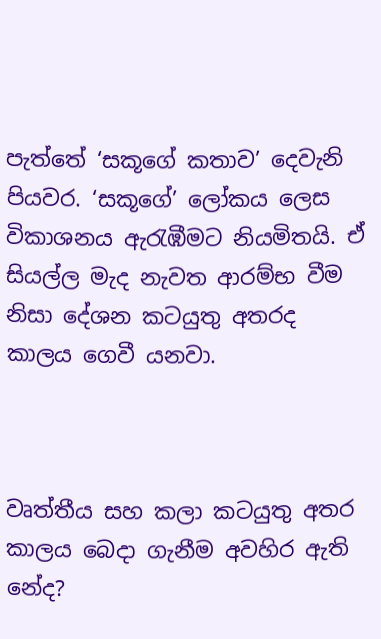පැත්තේ ‘සකූගේ කතාව’ දෙවැනි පියවර. ‘සකූගේ’ ලෝකය ලෙස විකාශනය ඇරැඹීමට නියමිතයි. ඒ සියල්ල මැද නැවත ආරම්භ වීම නිසා දේශන කටයුතු අතරද කාලය ගෙවී යනවා.



වෘත්තීය සහ කලා කටයුතු අතර කාලය බෙදා ගැනීම අවහිර ඇති නේද?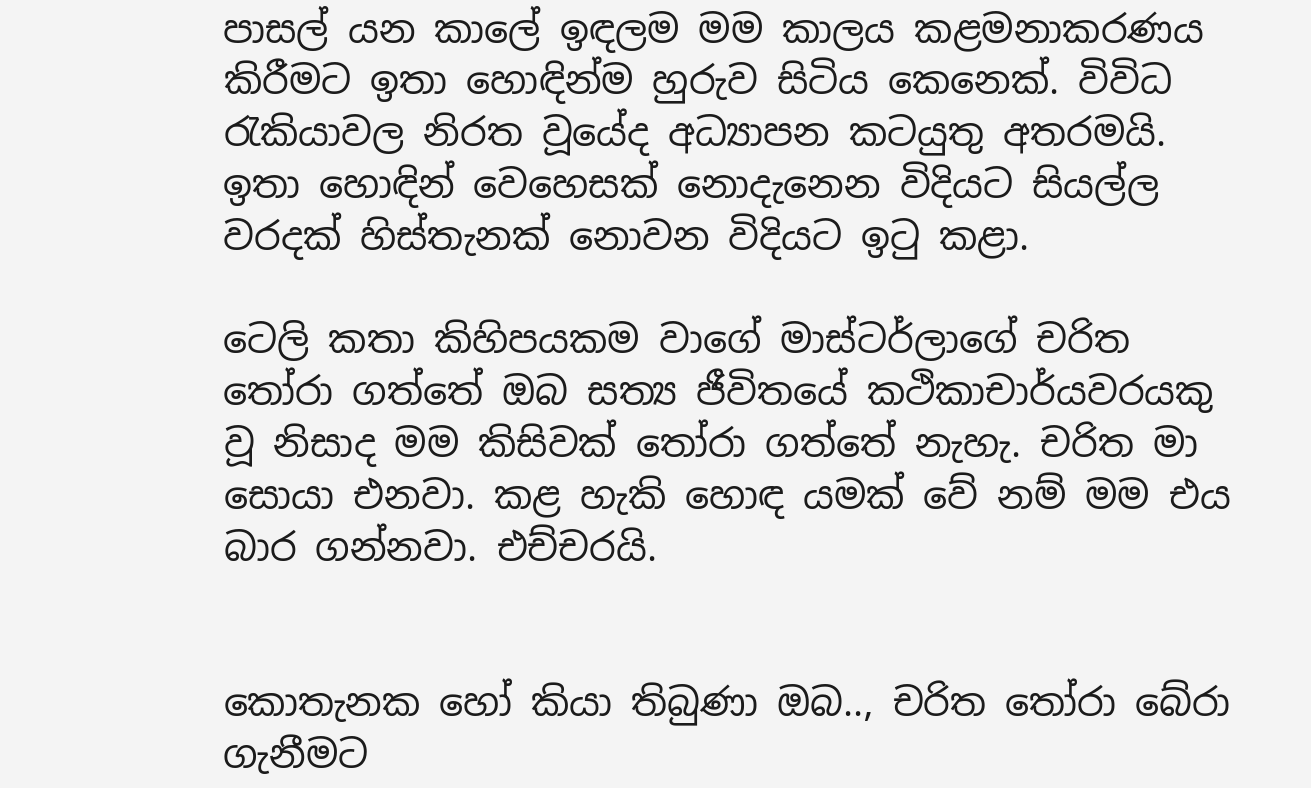පාසල් යන කාලේ ඉඳලම මම කාලය කළමනාකරණය කිරීමට ඉතා හොඳින්ම හුරුව සිටිය කෙනෙක්. විවිධ රැකියාවල නිරත වූයේද අධ්‍යාපන කටයුතු අතරමයි. ඉතා හොඳින් වෙහෙසක් නොදැනෙන විදියට සියල්ල වරදක් හිස්තැනක් නොවන විදියට ඉටු කළා.

ටෙලි කතා කිහිපයකම වාගේ මාස්ටර්ලාගේ චරිත තෝරා ගත්තේ ඔබ සත්‍ය ජීවිතයේ කථිකාචාර්යවරයකු වූ නිසාද මම කිසිවක් තෝරා ගත්තේ නැහැ. චරිත මා සොයා එනවා. කළ හැකි හොඳ යමක් වේ නම් මම එය බාර ගන්නවා. එච්චරයි.


කොතැනක හෝ කියා තිබුණා ඔබ.., චරිත තෝරා බේරා ගැනීමට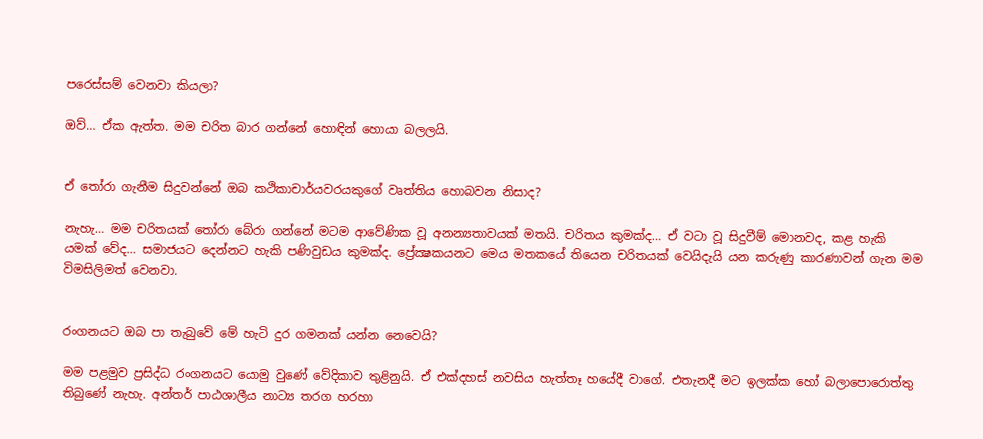පරෙස්සම් වෙනවා කියලා?

ඔව්… ඒක ඇත්ත. මම චරිත බාර ගන්නේ හොඳින් හොයා බලලයි.


ඒ තෝරා ගැනීම සිදුවන්නේ ඔබ කථිකාචාර්යවරයකුගේ වෘත්තිය හොබවන නිසාද?

නැහැ… මම චරිතයක් තෝරා බේරා ගන්නේ මටම ආවේණික වූ අනන්‍යතාවයක් මතයි. චරිතය කුමක්ද… ඒ වටා වූ සිදුවීම් මොනවද, කළ හැකි යමක් වේද… සමාජයට දෙන්නට හැකි පණිවුඩය කුමක්ද. ප්‍රේක්‍ෂකයනට මෙය මතකයේ තියෙන චරිතයක් වෙයිදැයි යන කරුණු කාරණාවන් ගැන මම විමසිලිමත් වෙනවා.


රංගනයට ඔබ පා තැබුවේ මේ හැටි දුර ගමනක් යන්න නෙවෙයි?

මම පළමුව ප්‍රසිද්ධ රංගනයට යොමු වුණේ වේදිකාව තුළිනුයි. ඒ එක්දහස් නවසිය හැත්තෑ හයේදී වාගේ. එතැනදී මට ඉලක්ක හෝ බලාපොරොත්තු තිබුණේ නැහැ. අන්තර් පාඨශාලීය නාට්‍ය තරග හරහා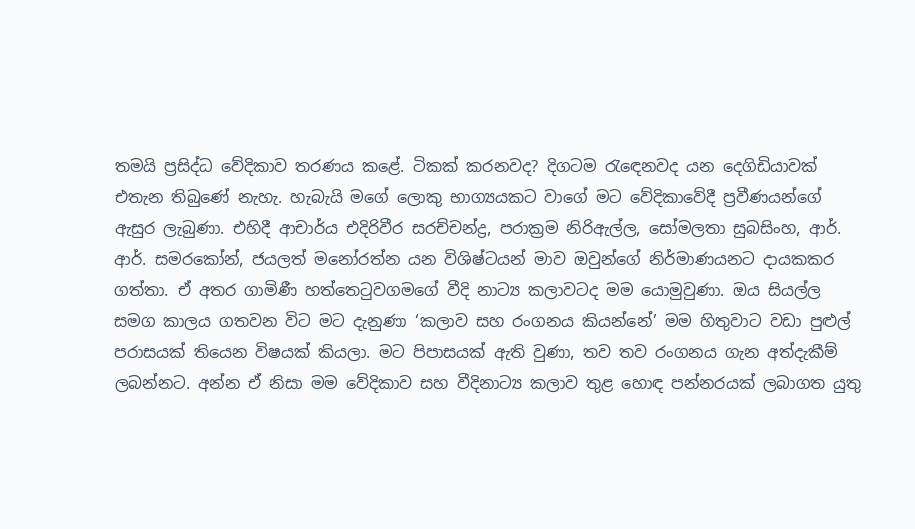තමයි ප්‍රසිද්ධ වේදිකාව තරණය කළේ. ටිකක් කරනවද? දිගටම රැඳෙනවද යන දෙගිඩියාවක් එතැන තිබුණේ නැහැ. හැබැයි මගේ ලොකු භාග්‍යයකට වාගේ මට වේදිකාවේදී ප්‍රවීණයන්ගේ ඇසුර ලැබුණා. එහිදී ආචාර්ය එදිරිවීර සරච්චන්ද්‍ර, පරාක්‍රම නිරිඇල්ල, සෝමලතා සුබසිංහ, ආර්. ආර්. සමරකෝන්, ජයලත් මනෝරත්න යන විශිෂ්ටයන් මාව ඔවුන්ගේ නිර්මාණයනට දායකකර ගත්තා. ඒ අතර ගාමිණී හත්තෙටුවගමගේ වීදි නාට්‍ය කලාවටද මම යොමුවුණා. ඔය සියල්ල සමග කාලය ගතවන විට මට දැනුණා ‘කලාව සහ රංගනය කියන්නේ’ මම හිතුවාට වඩා පුළුල් පරාසයක් තියෙන විෂයක් කියලා. මට පිපාසයක් ඇති වුණා, තව තව රංගනය ගැන අත්දැකීම් ලබන්නට. අන්න ඒ නිසා මම වේදිකාව සහ වීදිනාට්‍ය කලාව තුළ හොඳ පන්නරයක් ලබාගත යුතු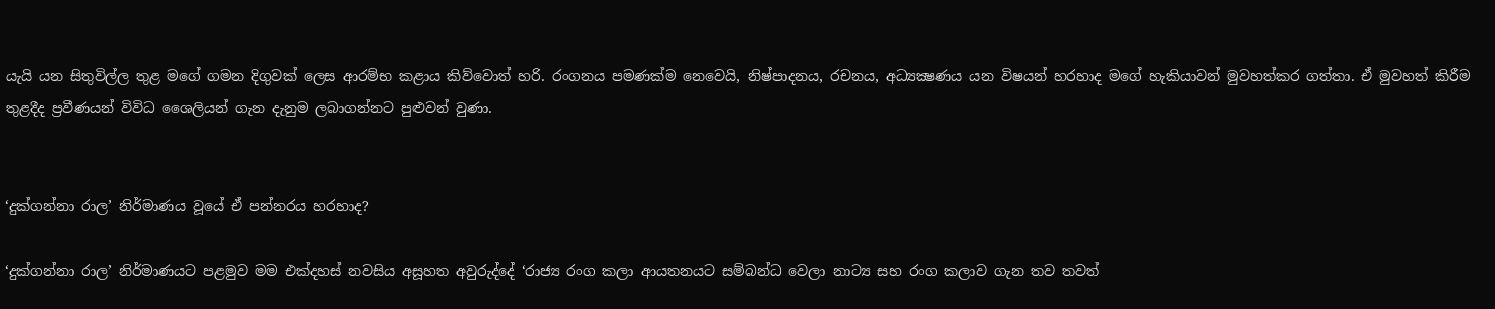යැයි යන සිතුවිල්ල තුළ මගේ ගමන දිගුවක් ලෙස ආරම්භ කළාය කිව්වොත් හරි. රංගනය පමණක්ම නෙවෙයි, නිෂ්පාදනය, රචනය, අධ්‍යක්‍ෂණය යන විෂයන් හරහාද මගේ හැකියාවන් මුවහත්කර ගත්තා. ඒ මුවහත් කිරීම තුළදීද ප්‍රවීණයන් විවිධ ශෛලියන් ගැන දැනුම ලබාගන්නට පුළුවන් වුණා.


‘දුක්ගන්නා රාල’ නිර්මාණය වූයේ ඒ පන්නරය හරහාද?

‘දුක්ගන්නා රාල’ නිර්මාණයට පළමුව මම එක්දහස් නවසිය අසූහත අවුරුද්දේ ‘රාජ්‍ය රංග කලා ආයතනයට සම්බන්ධ වෙලා නාට්‍ය සහ රංග කලාව ගැන තව තවත්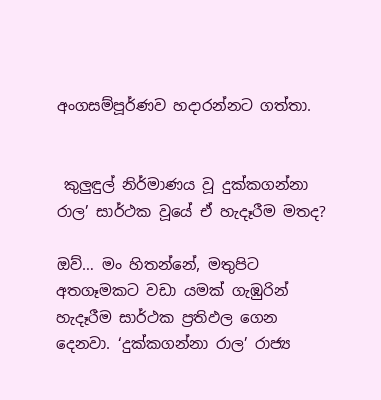අංගසම්පූර්ණව හදාරන්නට ගත්තා.


 කුලුඳුල් නිර්මාණය වූ දුක්කගන්නා රාල’ සාර්ථක වූයේ ඒ හැදෑරීම මතද?

ඔව්… මං හිතන්නේ, මතුපිට අතගෑමකට වඩා යමක් ගැඹුරින් හැදෑරීම සාර්ථක ප්‍රතිඵල ගෙන දෙනවා. ‘දුක්කගන්නා රාල’ රාජ්‍ය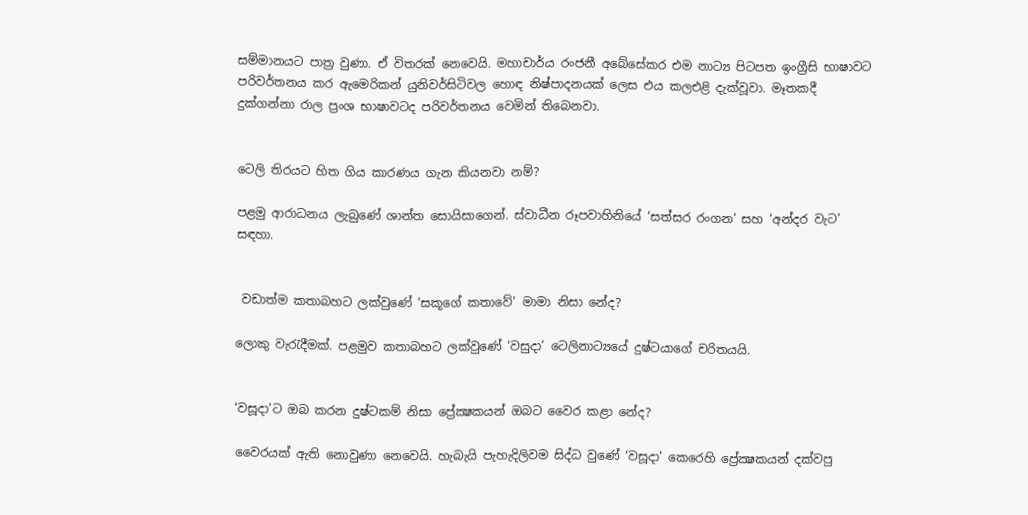සම්මානයට පාත්‍ර වුණා. ඒ විතරක් නෙවෙයි. මහාචාර්ය රංජනී අබේසේකර එම නාට්‍ය පිටපත ඉංග්‍රීසි භාෂාවට පරිවර්තනය කර ඇමෙරිකන් යුනිවර්සිටිවල හොඳ නිෂ්පාදනයක් ලෙස එය කලඑළි දැක්වූවා. මෑතකදී දුක්ගන්නා රාල ප්‍රංශ භාෂාවටද පරිවර්තනය වෙමින් තිබෙනවා.


ටෙලි තිරයට හිත ගිය කාරණය ගැන කියනවා නම්?

පළමු ආරාධනය ලැබුණේ ශාන්ත සොයිසාගෙන්. ස්වාධීන රූපවාහිනියේ ‘සත්සර රංගන’ සහ ‘අන්දර වැට’ සඳහා.


 වඩාත්ම කතාබහට ලක්වුණේ ‘සකූගේ කතාවේ’ මාමා නිසා නේද?

ලොකු වැරැදීමක්. පළමුව කතාබහට ලක්වුණේ ‘වසුදා’ ටෙලිනාට්‍යයේ දුෂ්ටයාගේ චරිතයයි.


‘වසූදා’ට ඔබ කරන දුෂ්ටකම් නිසා ප්‍රේක්‍ෂකයන් ඔබට වෛර කළා නේද?

වෛරයක් ඇති නොවුණා නෙවෙයි. හැබැයි පැහැදිලිවම සිද්ධ වුණේ ‘වසූදා’ කෙරෙහි ප්‍රේක්‍ෂකයන් දක්වපු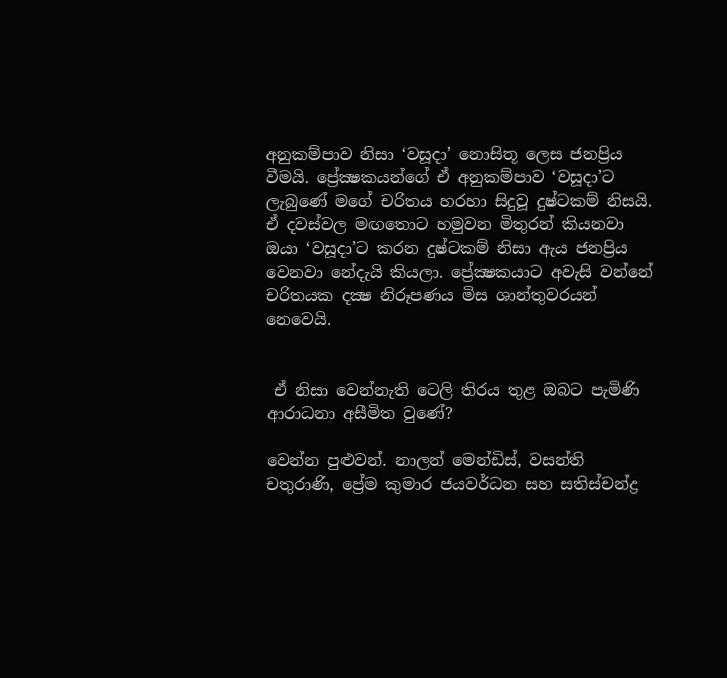අනුකම්පාව නිසා ‘වසූදා’ නොසිතූ ලෙස ජනප්‍රිය වීමයි. ප්‍රේක්‍ෂකයන්ගේ ඒ අනුකම්පාව ‘වසූදා’ට ලැබුණේ මගේ චරිතය හරහා සිදුවූ දුෂ්ටකම් නිසයි. ඒ දවස්වල මඟතොට හමුවන මිතුරන් කියනවා ඔයා ‘වසූදා’ට කරන දුෂ්ටකම් නිසා ඇය ජනප්‍රිය වෙනවා නේදැයි කියලා. ප්‍රේක්‍ෂකයාට අවැසි වන්නේ චරිතයක දක්‍ෂ නිරූපණය මිස ශාන්තුවරයන් නෙවෙයි.


 ඒ නිසා වෙන්නැති ටෙලි තිරය තුළ ඔබට පැමිණි ආරාධනා අසීමිත වුණේ?

වෙන්න පුළුවන්. නාලන් මෙන්ඩිස්, වසන්ති චතුරාණි, ප්‍රේම කුමාර ජයවර්ධන සහ සතිස්චන්ද්‍ර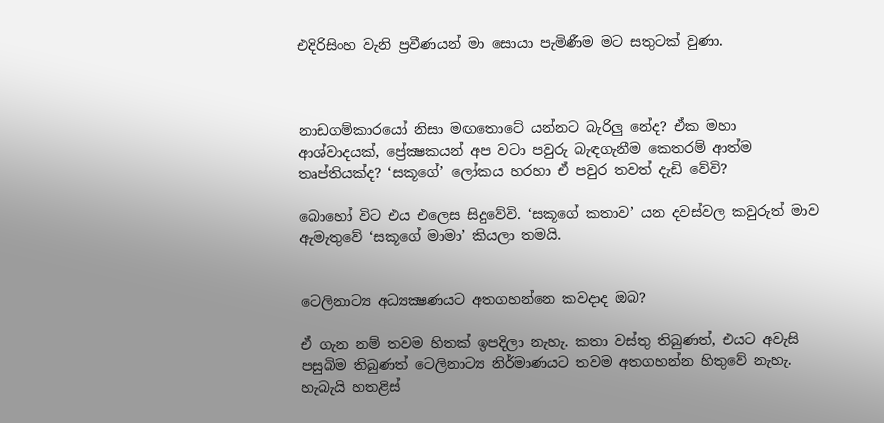එදිරිසිංහ වැනි ප්‍රවීණයන් මා සොයා පැමිණීම මට සතුටක් වුණා.



නාඩගම්කාරයෝ නිසා මඟතොටේ යන්නට බැරිලු නේද? ඒක මහා ආශ්වාදයක්, ප්‍රේක්‍ෂකයන් අප වටා පවුරු බැඳගැනීම කෙතරම් ආත්ම තෘප්තියක්ද? ‘සකූගේ’ ලෝකය හරහා ඒ පවුර තවත් දැඩි වේවි?

බොහෝ විට එය එලෙස සිදුවේවි. ‘සකූගේ කතාව’ යන දවස්වල කවුරුත් මාව ඇමැතුවේ ‘සකූගේ මාමා’ කියලා තමයි.


ටෙලිනාට්‍ය අධ්‍යක්‍ෂණයට අතගහන්නෙ කවදාද ඔබ?

ඒ ගැන නම් තවම හිතක් ඉපදිලා නැහැ. කතා වස්තු තිබුණත්, එයට අවැසි පසුබිම තිබුණත් ටෙලිනාට්‍ය නිර්මාණයට තවම අතගහන්න හිතුවේ නැහැ. හැබැයි හතළිස්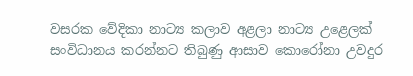වසරක වේදිකා නාට්‍ය කලාව අළලා නාට්‍ය උළෙලක් සංවිධානය කරන්නට තිබුණු ආසාව කොරෝනා උවදුර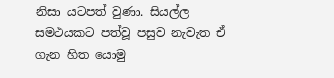නිසා යටපත් වුණා. සියල්ල සමථයකට පත්වූ පසුව නැවැත ඒ ගැන හිත යොමු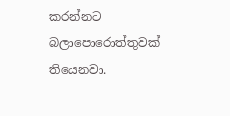කරන්නට බලාපොරොත්තුවක් තියෙනවා.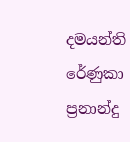දමයන්ති රේණුකා ප්‍රනාන්දු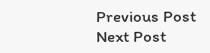Previous Post Next Post